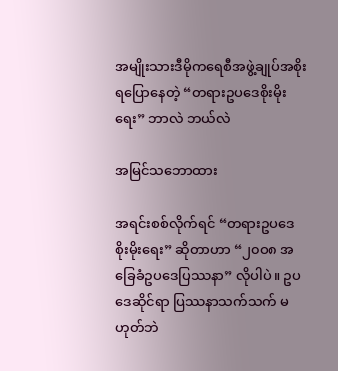အမျိုးသားဒီမိုကရေစီအဖွဲ့ချုပ်အစိုးရပြောနေတဲ့ “တရားဥပဒေစိုးမိုးရေး” ဘာလဲ ဘယ်လဲ

အမြင်သဘောထား

အရင်းစစ်လိုက်ရင် “တရားဥပဒေစိုးမိုးရေး” ဆိုတာဟာ “၂၀ဝ၈ အခြေခံဥပဒေပြဿနာ” လိုပါပဲ။ ဥပဒေဆိုင်ရာ ပြဿနာသက်သက် မဟုတ်ဘဲ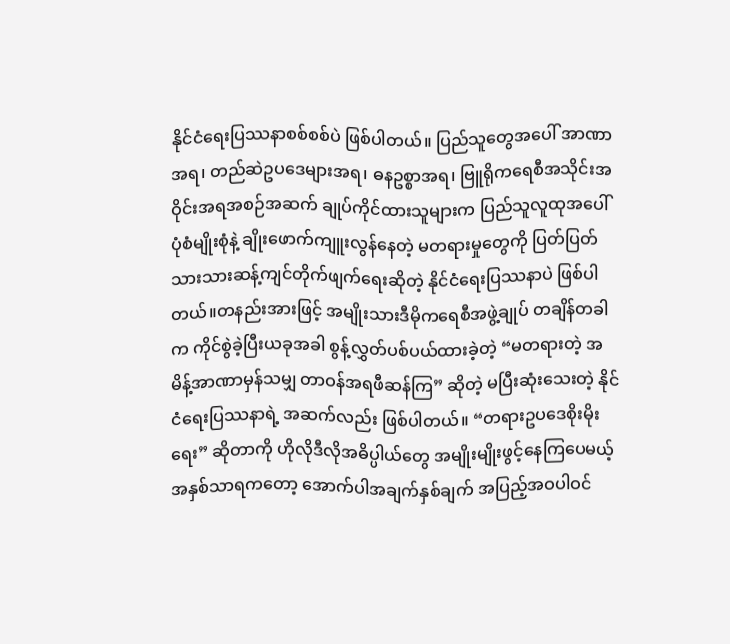နိုင်ငံရေးပြဿနာစစ်စစ်ပဲ ဖြစ်ပါတယ်။ ပြည်သူတွေအပေါ် အာဏာအရ၊ တည်ဆဲဥပဒေများအရ၊ ဓနဥစ္စာအရ၊ ဗြူရိုကရေစီအသိုင်းအဝိုင်းအရအစဉ်အဆက် ချုပ်ကိုင်ထားသူများက ပြည်သူလူထုအပေါ် ပုံစံမျိုးစုံနဲ့ ချိုးဖောက်ကျူးလွန်နေတဲ့ မတရားမှုတွေကို ပြတ်ပြတ်သားသားဆန့်ကျင်တိုက်ဖျက်ရေးဆိုတဲ့ နိုင်ငံရေးပြဿနာပဲ ဖြစ်ပါတယ်။တနည်းအားဖြင့် အမျိုးသားဒီမိုကရေစီအဖွဲ့ချုပ် တချိန်တခါက ကိုင်စွဲခဲ့ပြီးယခုအခါ စွန့်လွှတ်ပစ်ပယ်ထားခဲ့တဲ့ “မတရားတဲ့ အမိန့်အာဏာမှန်သမျှ တာဝန်အရဖီဆန်ကြ” ဆိုတဲ့ မပြီးဆုံးသေးတဲ့ နိုင်ငံရေးပြဿနာရဲ့ အဆက်လည်း ဖြစ်ပါတယ်။ “တရားဥပဒေစိုးမိုးရေး” ဆိုတာကို ဟိုလိုဒီလိုအဓိပ္ပါယ်တွေ အမျိုးမျိုးဖွင့်နေကြပေမယ့် အနှစ်သာရကတော့ အောက်ပါအချက်နှစ်ချက် အပြည့်အဝပါဝင်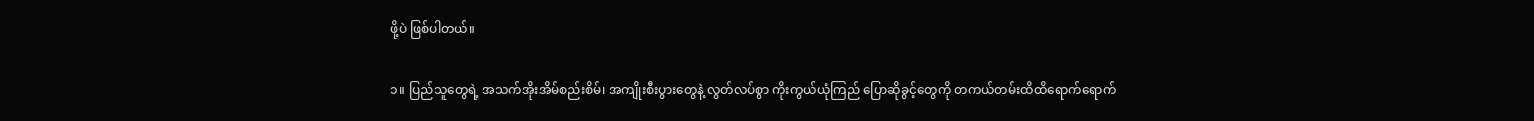ဖို့ပဲ ဖြစ်ပါတယ်။

၁။ ပြည်သူတွေရဲ့ အသက်အိုးအိမ်စည်းစိမ်၊ အကျိုးစီးပွားတွေနဲ့ လွတ်လပ်စွာ ကိုးကွယ်ယုံကြည် ပြောဆိုခွင့်တွေကို တကယ်တမ်းထိထိရောက်ရောက်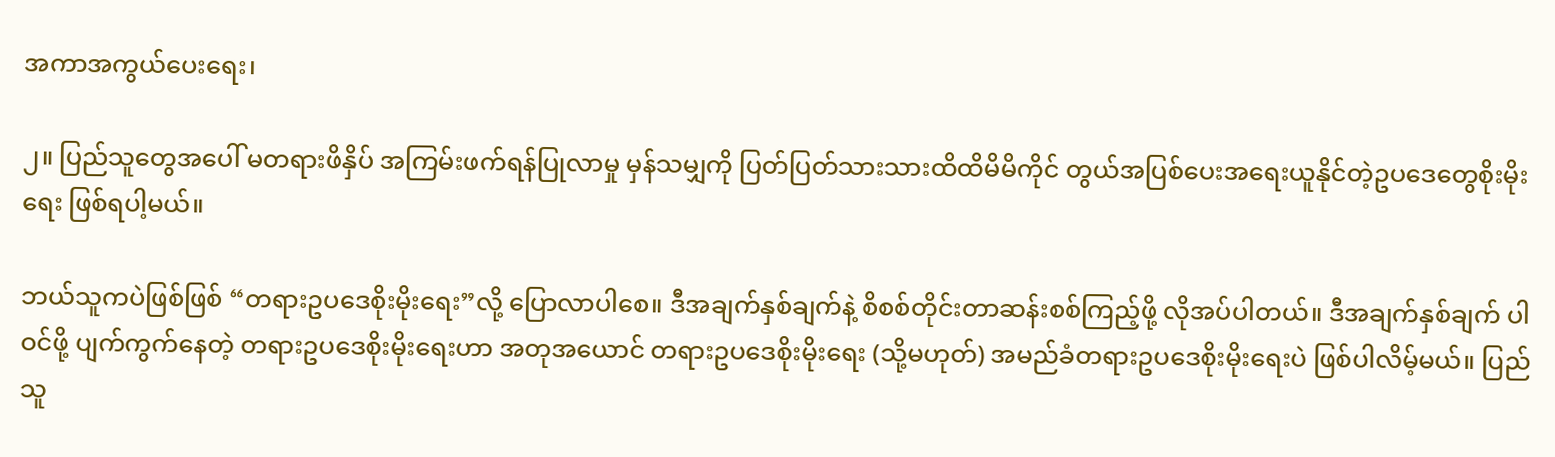အကာအကွယ်ပေးရေး၊

၂။ ပြည်သူတွေအပေါ် မတရားဖိနှိပ် အကြမ်းဖက်ရန်ပြုလာမှု မှန်သမျှကို ပြတ်ပြတ်သားသားထိထိမိမိကိုင် တွယ်အပြစ်ပေးအရေးယူနိုင်တဲ့ဥပဒေတွေစိုးမိုးရေး ဖြစ်ရပါ့မယ်။

ဘယ်သူကပဲဖြစ်ဖြစ် “တရားဥပဒေစိုးမိုးရေး”လို့ ပြောလာပါစေ။ ဒီအချက်နှစ်ချက်နဲ့ စိစစ်တိုင်းတာဆန်းစစ်ကြည့်ဖို့ လိုအပ်ပါတယ်။ ဒီအချက်နှစ်ချက် ပါဝင်ဖို့ ပျက်ကွက်နေတဲ့ တရားဥပဒေစိုးမိုးရေးဟာ အတုအယောင် တရားဥပဒေစိုးမိုးရေး (သို့မဟုတ်) အမည်ခံတရားဥပဒေစိုးမိုးရေးပဲ ဖြစ်ပါလိမ့်မယ်။ ပြည်သူ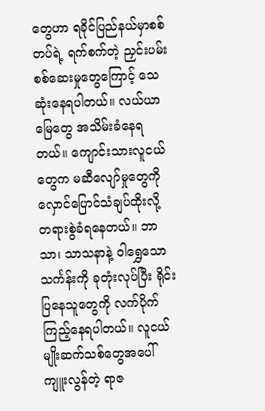တွေဟာ ရခိုင်ပြည်နယ်မှာစစ်တပ်ရဲ့ ရက်စက်တဲ့ ညှင်းပမ်းစစ်ဆေးမှုတွေကြောင့် သေဆုံးနေရပါတယ်။ လယ်ယာမြေတွေ အသိမ်းခံနေရတယ်။ ကျောင်းသားလူငယ်တွေက မဆီလျော်မှုတွေကို လှောင်ပြောင်သံချပ်ထိုးလို့ တရားစွဲခံရနေတယ်။ ဘာသာ၊ သာသနာနဲ့ ဝါရွှေသောသင်္ကန်းကို ခုတုံးလုပ်ပြီး ရိုင်းပြနေသူတွေကို လက်ပိုက်ကြည့်နေရပါတယ်။ လူငယ်မျိုးဆက်သစ်တွေအပေါ် ကျူးလွန်တဲ့ ရာဇ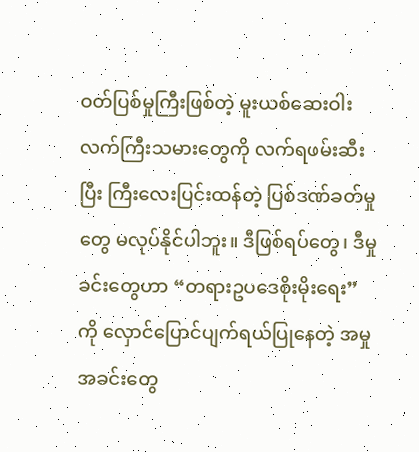ဝတ်ပြစ်မှုကြီးဖြစ်တဲ့ မူးယစ်ဆေးဝါးလက်ကြီးသမားတွေကို လက်ရဖမ်းဆီးပြီး ကြီးလေးပြင်းထန်တဲ့ ပြစ်ဒဏ်ခတ်မှုတွေ မလုပ်နိုင်ပါဘူး။ ဒီဖြစ်ရပ်တွေ၊ ဒီမှုခင်းတွေဟာ “တရားဥပဒေစိုးမိုးရေး” ကို လှောင်ပြောင်ပျက်ရယ်ပြုနေတဲ့ အမှုအခင်းတွေ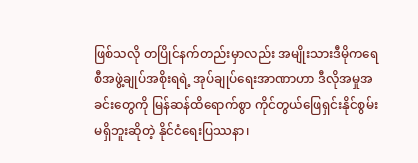ဖြစ်သလို တပြိုင်နက်တည်းမှာလည်း အမျိုးသားဒီမိုကရေစီအဖွဲ့ချုပ်အစိုးရရဲ့ အုပ်ချုပ်ရေးအာဏာဟာ ဒီလိုအမှုအခင်းတွေကို မြန်ဆန်ထိရောက်စွာ ကိုင်တွယ်ဖြေရှင်းနိုင်စွမ်းမရှိဘူးဆိုတဲ့ နိုင်ငံရေးပြဿနာ၊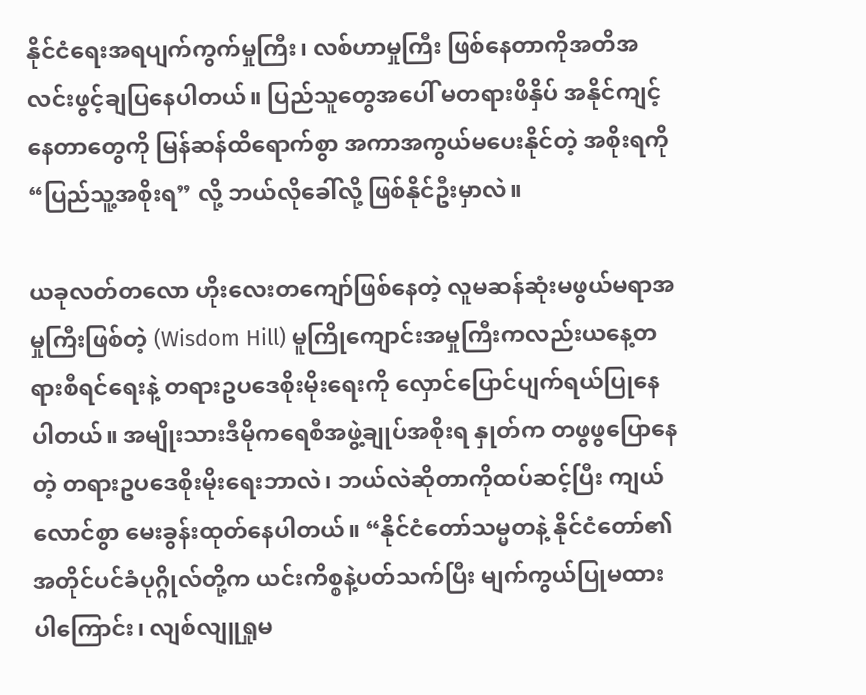နိုင်ငံရေးအရပျက်ကွက်မှုကြီး၊ လစ်ဟာမှုကြီး ဖြစ်နေတာကိုအတိအလင်းဖွင့်ချပြနေပါတယ်။ ပြည်သူတွေအပေါ် မတရားဖိနှိပ် အနိုင်ကျင့်နေတာတွေကို မြန်ဆန်ထိရောက်စွာ အကာအကွယ်မပေးနိုင်တဲ့ အစိုးရကို “ပြည်သူ့အစိုးရ” လို့ ဘယ်လိုခေါ်လို့ ဖြစ်နိုင်ဦးမှာလဲ။

ယခုလတ်တလော ဟိုးလေးတကျော်ဖြစ်နေတဲ့ လူမဆန်ဆုံးမဖွယ်မရာအမှုကြီးဖြစ်တဲ့ (Wisdom Hill) မူကြိုကျောင်းအမှုကြီးကလည်းယနေ့တရားစီရင်ရေးနဲ့ တရားဥပဒေစိုးမိုးရေးကို လှောင်ပြောင်ပျက်ရယ်ပြုနေပါတယ်။ အမျိုးသားဒီမိုကရေစီအဖွဲ့ချုပ်အစိုးရ နှုတ်က တဖွဖွပြောနေတဲ့ တရားဥပဒေစိုးမိုးရေးဘာလဲ၊ ဘယ်လဲဆိုတာကိုထပ်ဆင့်ပြီး ကျယ်လောင်စွာ မေးခွန်းထုတ်နေပါတယ်။ “နိုင်ငံတော်သမ္မတနဲ့ နိုင်ငံတော်၏ အတိုင်ပင်ခံပုဂ္ဂိုလ်တို့က ယင်းကိစ္စနဲ့ပတ်သက်ပြီး မျက်ကွယ်ပြုမထားပါကြောင်း၊ လျစ်လျူရှုမ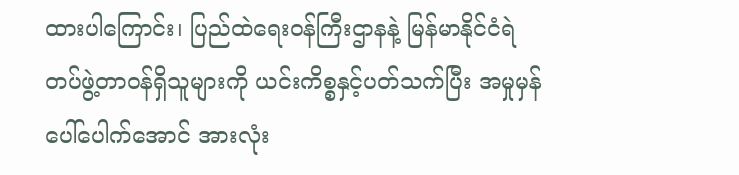ထားပါကြောင်း၊ ပြည်ထဲရေးဝန်ကြီးဌာနနဲ့ မြန်မာနိုင်ငံရဲတပ်ဖွဲ့တာဝန်ရှိသူများကို ယင်းကိစ္စနှင့်ပတ်သက်ပြီး အမှုမှန်ပေါ်ပေါက်အောင် အားလုံး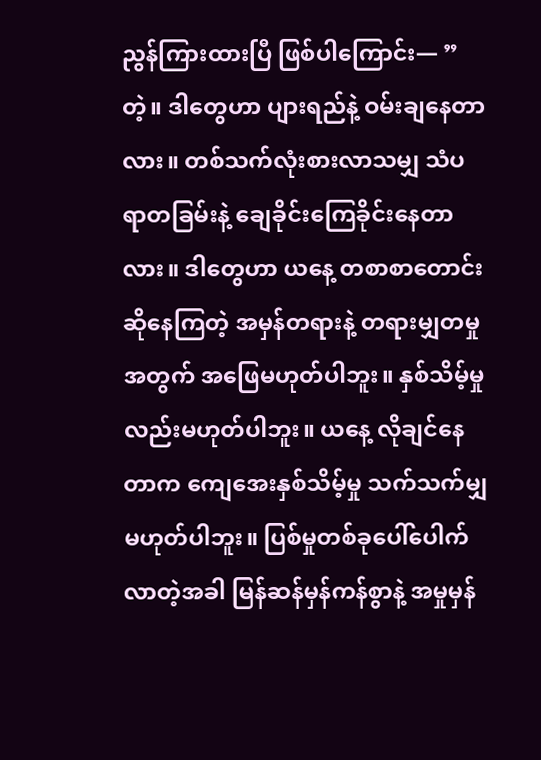ညွန်ကြားထားပြီ ဖြစ်ပါကြောင်း— ”တဲ့။ ဒါတွေဟာ ပျားရည်နဲ့ ဝမ်းချနေတာလား။ တစ်သက်လုံးစားလာသမျှ သံပရာတခြမ်းနဲ့ ချေခိုင်းကြေခိုင်းနေတာလား။ ဒါတွေဟာ ယနေ့ တစာစာတောင်းဆိုနေကြတဲ့ အမှန်တရားနဲ့ တရားမျှတမှုအတွက် အဖြေမဟုတ်ပါဘူး။ နှစ်သိမ့်မှုလည်းမဟုတ်ပါဘူး။ ယနေ့ လိုချင်နေတာက ကျေအေးနှစ်သိမ့်မှု သက်သက်မျှ မဟုတ်ပါဘူး။ ပြစ်မှုတစ်ခုပေါ်ပေါက်လာတဲ့အခါ မြန်ဆန်မှန်ကန်စွာနဲ့ အမှုမှန်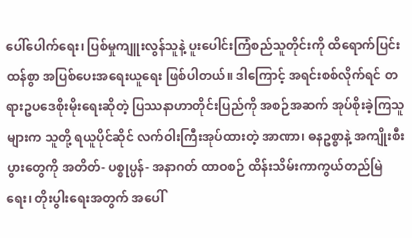ပေါ်ပေါက်ရေး၊ ပြစ်မှုကျူးလွန်သူနဲ့ ပူးပေါင်းကြံစည်သူတိုင်းကို ထိရောက်ပြင်းထန်စွာ အပြစ်ပေးအရေးယူရေး ဖြစ်ပါတယ်။ ဒါကြောင့် အရင်းစစ်လိုက်ရင် တရားဥပဒေစိုးမိုးရေးဆိုတဲ့ ပြဿနာဟာတိုင်းပြည်ကို အစဉ်အဆက် အုပ်စိုးခဲ့ကြသူများက သူတို့ ရယူပိုင်ဆိုင် လက်ဝါးကြီးအုပ်ထားတဲ့ အာဏာ၊ ဓနဥစ္စာနဲ့ အကျိုးစီးပွားတွေကို အတိတ်- ပစ္စုပ္ပန်- အနာဂတ် ထာဝစဉ် ထိန်းသိမ်းကာကွယ်တည်မြဲရေး၊ တိုးပွါးရေးအတွက် အပေါ်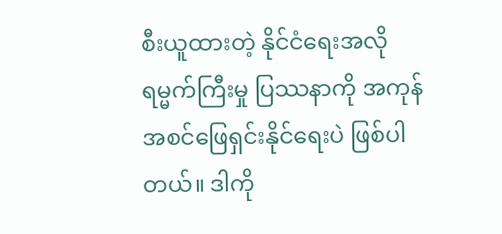စီးယူထားတဲ့ နိုင်ငံရေးအလိုရမ္မက်ကြီးမှု ပြဿနာကို အကုန်အစင်ဖြေရှင်းနိုင်ရေးပဲ ဖြစ်ပါတယ်။ ဒါကို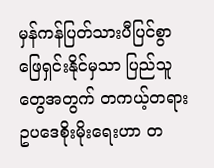မှန်ကန်ပြတ်သားပီပြင်စွာ ဖြေရှင်းနိုင်မှသာ ပြည်သူတွေအတွက် တကယ့်တရားဥပဒေစိုးမိုးရေးဟာ တ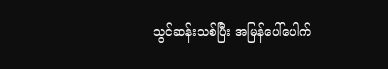သွင်ဆန်းသစ်ပြီး အမြန်ပေါ်ပေါက်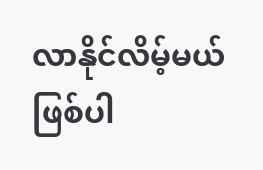လာနိုင်လိမ့်မယ် ဖြစ်ပါ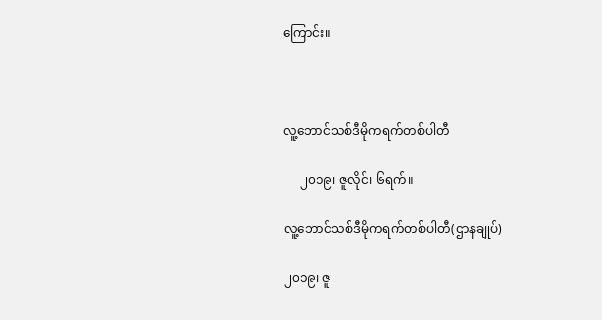ကြောင်း။



လူ့ဘောင်သစ်ဒီမိုကရက်တစ်ပါတီ

     ၂၀၁၉၊ ဇူလိုင်၊ ၆ရက်။

လူ့ဘောင်သစ်ဒီမိုကရက်တစ်ပါတီ(ဌာနချုပ်)

၂၀၁၉၊ ဇူ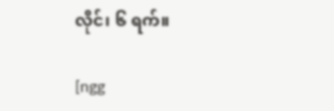လိုင်၊ ၆ ရက်။

[ngg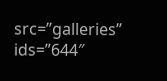src=”galleries” ids=”644″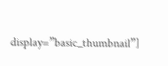display=”basic_thumbnail”]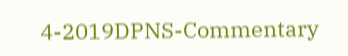4-2019DPNS-Commentary